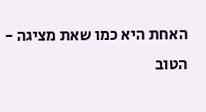האחת היא כמו שאת מציגה -
הטוב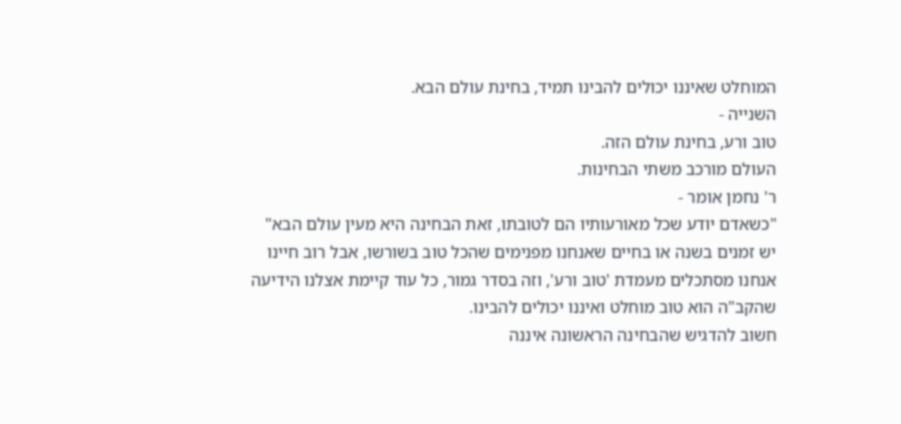המוחלט שאיננו יכולים להבינו תמיד, בחינת עולם הבא.
השנייה -
טוב ורע, בחינת עולם הזה.
העולם מורכב משתי הבחינות.
ר' נחמן אומר -
"כשאדם יודע שכל מאורעותיו הם לטובתו, זאת הבחינה היא מעין עולם הבא"
יש זמנים בשנה או בחיים שאנחנו מפנימים שהכל טוב בשורשו, אבל רוב חיינו אנחנו מסתכלים מעמדת 'טוב ורע', וזה בסדר גמור, כל עוד קיימת אצלנו הידיעה שהקב"ה הוא טוב מוחלט ואיננו יכולים להבינו.
חשוב להדגיש שהבחינה הראשונה איננה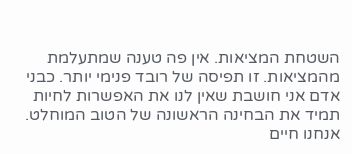השטחת המציאות. אין פה טענה שמתעלמת מהמציאות. זו תפיסה של רובד פנימי יותר. כבני אדם אני חושבת שאין לנו את האפשרות לחיות תמיד את הבחינה הראשונה של הטוב המוחלט. אנחנו חיים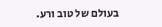בעולם של טוב ורע.